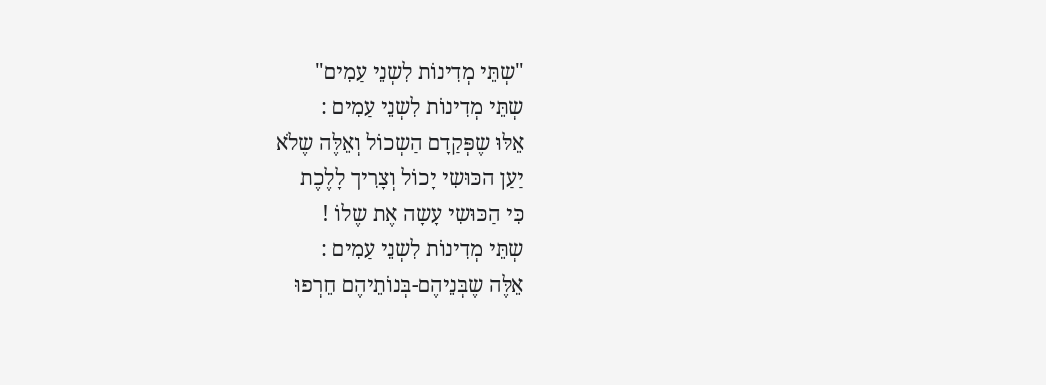"שְתֵּי מְדִינוֹת לִשְנֵי עַמִים"
שְתֵּי מְדִינוֹת לִשְנֵי עַמִים :
אֵלּוּ שֶפְּקַדָם הַשְכוֹל וְאֵלֶּה שֶלֹא
יַעַן הכּוּשִי יָכוֹל וְצָרִיך לָלֶכֶת
כִּי הַכּוּשִי עָשָה אֶת שֶלוֹ !
שְתֵּי מְדִינוֹת לִשְנֵי עַמִים :
אֵלֶּה שֶבְּנֵיהֶם-בְּנוֹתֵיהֶם חֵרְפוּ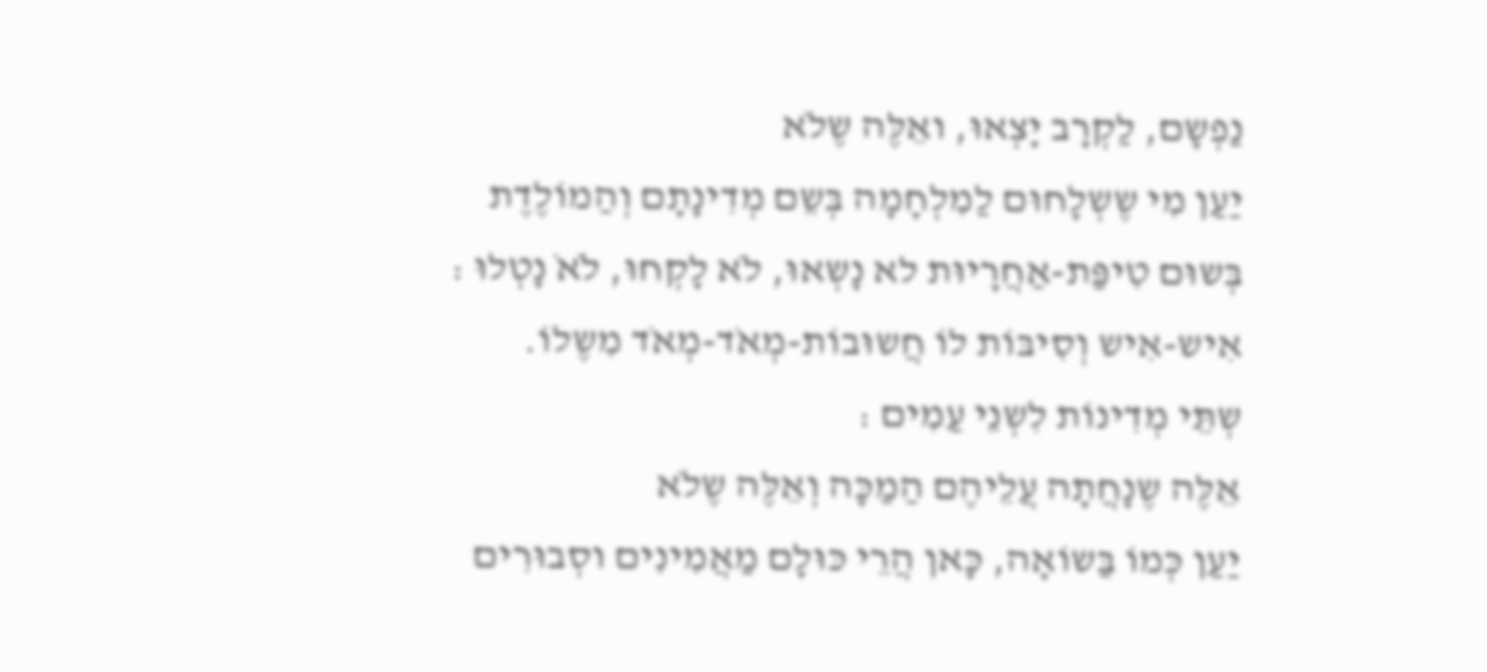נַפְשָם, לַקְרָב יָצְאוּ, ואֵלֶּה שֶלֹא
יַעַן מִי שֶשְלָחוּם לַמִלְחָמָה בְּשֵם מְדִינָתָם וְהַמוֹלֶדֶת
בְּשוּם טִיפַּת-אַחֲרָיוּת לא נָשְאוּ, לֹא לָקְחוּ, לֹאֹ נָטְלוּ :
אִיש-אִיש וְסִיבּוֹת לוֹ חֲשוּבוֹת-מְאֹד-מְאֹד מִשֶלוֹ.
שְתֵּי מְדִינוֹת לִשְנֵי עַמִים :
אֵלֶּה שֶנָחֲתָה עֲלֵיהֶם הַמַכָּה וְאֵלֶּה שֶלֹא
יַעַן כְּמוֹ בַּשוֹאָה, כָּאן הֲרֵי כּוּלָם מַאֲמִינִים וסְבוּרִים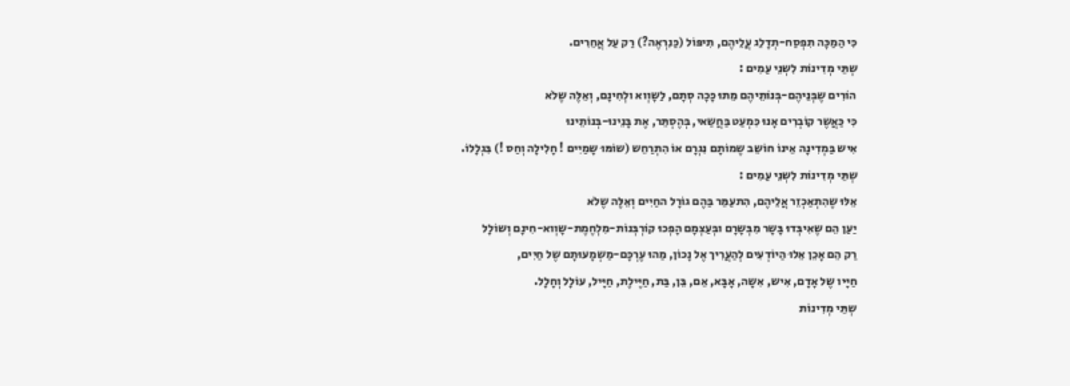כִּי הַמַכָּה תִפְסַח-תְדָלֵג עֲלֵיהֶם, תִיפּוֹל (כַּנִרְאֶה?) רַק עַל אֲחֵרִים.
שְתֵּי מְדִינוֹת לִשְנֵי עַמִים :
הוֹרִים שֶבְּנֵיהֶם-בְּנוֹתֵיהֶם מֵתוּ כָּכָה סְתָם, לַשָוְוא ולְחִינָם, וְאֵלֶּה שֶלֹא
כִּי כַּאֲשֶר קוֹבְרִים אָנוּ כִּמְעַט בַּחֲשַאי, בְּהֶסְתֵּר, אֶת בָּנֵינוּ-בְּנוֹתֵינוּ
אִיש בַּמְדִינָה אֵינוֹ חוֹשֵב שֶמוֹתָם נִגְרָם אוֹ הִתְרַחֵש (שוֹמּוּ שָמַיִים ! חָלִילָה וְחַס !) בִּגְלָלוֹ.
שְתֵּי מְדִינוֹת לִשְנֵי עַמִים :
אֵלּוּ שֶהִתְאַכְזֵר אֲלֵיהֶם, הִתעַמֵּר בַּהֶם גוֹרָל החַיִים וְאֵלֶּה שֶלֹא
יַעַן הֵם שֶאִיבְּדוּ בָּשָר מִבְּשָרָם ובְּעַצְמָם הָפְכוּ קוֹרְבְּנוֹת-מִלְחֶמֶת-שָוְוא-חִינָם וְשוֹלָל
רַק הֵם אָכֵן אֵלוּ הַיוֹדְעִים לְהַעֲרִיך אֶל נָכוֹן, מַהוּ עֶרְכָּם-מַשְמָעוּתָם שֶל חַיִים,
חַיָּיו שֶל אָדָם, אִיש, אִשָה, אָבָּא, אֵם, בֵּן, בַּת, חַיֶּילֶת, חַיָּיל, עוֹלָל וְחָלָל.
שְתֵּי מְדִינוֹת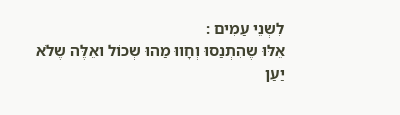לִשְנֵי עַמִים :
אֵלּוּ שֶהִתְנַסוּ וְחָווּ מַהוּ שְכוֹל ואֵלֶּה שֶלֹא
יַעַן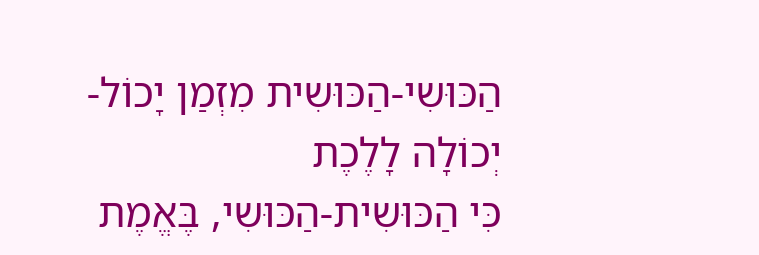הַכּוּשִי-הַכּוּשִית מִזְמַן יָכוֹל-יְכוֹלָה לָלֶכֶת
כִּי הַכּוּשִית-הַכּוּשִי, בֶּאֱמֶת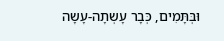וּבְּתָּמִים, כְּבָר עָשְתָה-עָשָה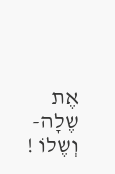אֶת שֶלָה-וְשֶלוֹ !